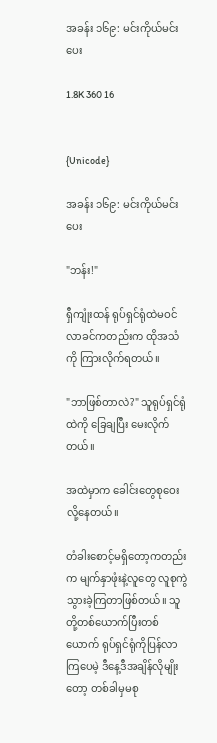အခန်း ၁၆၉: မင်းကိုယ်မင်းပေး

1.8K 360 16


{Unicode}

အခန်း ၁၆၉: မင်းကိုယ်မင်းပေး

"ဘန်း!"

ရှီကျုံးထန် ရုပ်ရှင်ရုံထဲမဝင်လာခင်ကတည်းက ထိုအသံကို ကြားလိုက်ရတယ်။

"ဘာဖြစ်တာလဲ?" သူရုပ်ရှင်ရုံထဲကို ခြေချပြီး မေးလိုက်တယ်။

အထဲမှာက ခေါင်းတွေစုဝေးလို့နေတယ်။

တံခါးစောင့်မရှိတော့ကတည်းက မျက်နှာဖုံးနဲ့လူတွေ လူစုကွဲသွားခဲ့ကြတာဖြစ်တယ်။ သူတို့တစ်ယောက်ပြီးတစ်ယောက် ရုပ်ရှင်ရုံကိုပြန်လာကြပေမဲ့ ဒီနေ့ဒီအချိန်လိုမျိုးတော့ တစ်ခါမှမစု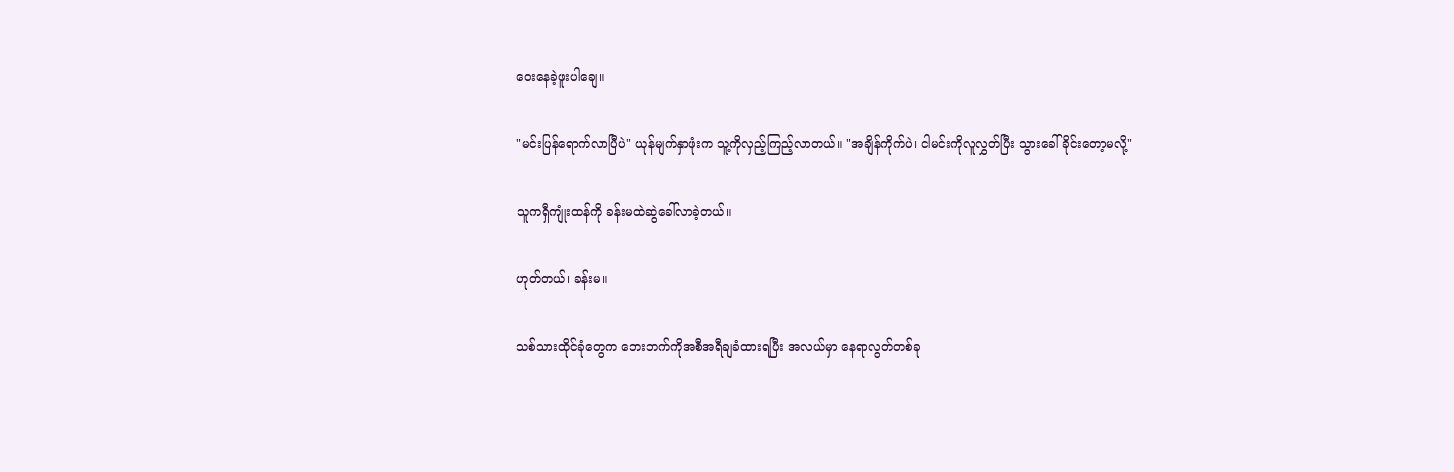ဝေးနေခဲ့ဖူးပါချေ။

"မင်းပြန်ရောက်လာပြီပဲ" ယုန်မျက်နှာဖုံးက သူ့ကိုလှည့်ကြည့်လာတယ်။ "အချိန်ကိုက်ပဲ၊ ငါမင်းကိုလူလွှတ်ပြီး သွားခေါ်ခိုင်းတော့မလို့"

သူကရှီကျုံးထန်ကို ခန်းမထဲဆွဲခေါ်လာခဲ့တယ်။

ဟုတ်တယ်၊ ခန်းမ။

သစ်သားထိုင်ခုံတွေက ဘေးဘက်ကိုအစီအရီချခံထားရပြီး အလယ်မှာ နေရာလွတ်တစ်ခု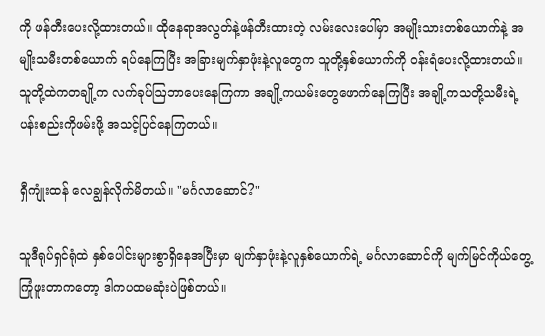ကို ဖန်တီးပေးလို့ထားတယ်။ ထိုနေရာအလွတ်နဲ့ဖန်တီးထားတဲ့ လမ်းလေးပေါ်မှာ အမျိုးသားတစ်ယောက်နဲ့ အမျိုးသမီးတစ်ယောက် ရပ်နေကြပြီး အခြားမျက်နှာဖုံးနဲ့လူတွေက သူတို့နှစ်ယောက်ကို ဝန်းရံပေးလို့ထားတယ်။ သူတို့ထဲကတချို့က လက်ခုပ်ဩဘာပေးနေကြကာ အချို့ကယမ်းတွေဖောက်နေကြပြီး အချို့ကသတို့သမီးရဲ့ ပန်းစည်းကိုဖမ်းဖို့ အသင့်ပြင်နေကြတယ်။

ရှီကျုံးထန် လေချွန်လိုက်မိတယ်။ "မင်္ဂလာဆောင်?"

သူဒီရုပ်ရှင်ရုံထဲ နှစ်ပေါင်းများစွာရှိနေအပြီးမှာ မျက်နှာဖုံးနဲ့လူနှစ်ယောက်ရဲ့ မင်္ဂလာဆောင်ကို မျက်မြင်ကိုယ်တွေ့ကြုံဖူးတာကတော့ ဒါကပထမဆုံးပဲဖြစ်တယ်။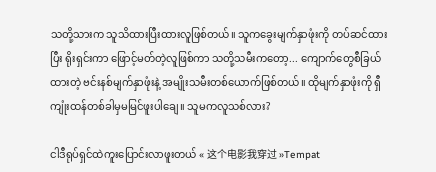သတို့သားက သူသိထားပြီးထားလူဖြစ်တယ်။ သူကခွေးမျက်နှာဖုံးကို တပ်ဆင်ထားပြီး ရိုးရှင်းကာ ဖြောင့်မတ်တဲ့လူဖြစ်ကာ သတို့သမီးကတော့... ကျောက်တွေစီခြယ်ထားတဲ့ ဗင်းနစ်မျက်နှာဖုံးနဲ့ အမျိုးသမီးတစ်ယောက်ဖြစ်တယ်။ ထိုမျက်နှာဖုံးကို ရှီကျုံးထန်တစ်ခါမှမမြင်ဖူးပါချေ။ သူမကလူသစ်လား?

ငါဒီရုပ်ရှင်ထဲကူးပြောင်းလာဖူးတယ် « 这个电影我穿过 »Tempat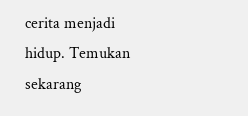cerita menjadi hidup. Temukan sekarang